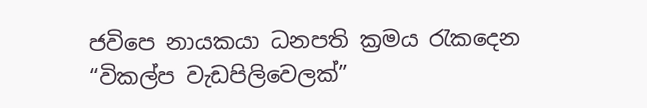ජවිපෙ නායකයා ධනපති ක්‍රමය රැකදෙන “විකල්ප වැඩපිලිවෙලක්”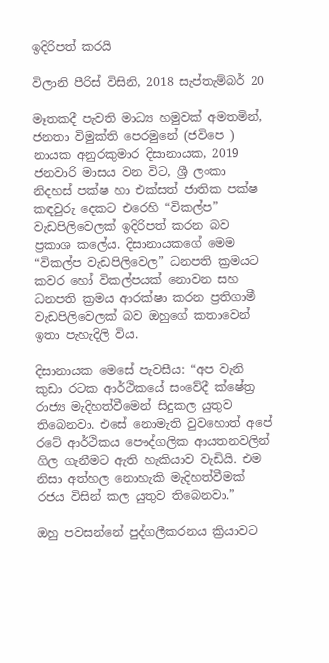ඉදිරිපත් කරයි

විලානි පීරිස් විසිනි, 2018 සැප්තැම්බර් 20

මෑතකදී පැවති මාධ්‍ය හමුවක් අමතමින්, ජනතා විමුක්ති පෙරමුනේ (ජවිපෙ ) නායක අනුරකුමාර දිසානායක, 2019 ජනවාරි මාසය වන විට, ශ්‍රී ලංකා නිදහස් පක්ෂ හා එක්සත් ජාතික පක්ෂ කඳවුරු දෙකට එරෙහි “විකල්ප” වැඩපිලිවෙලක් ඉදිරිපත් කරන බව ප්‍රකාශ කලේය. දිසානායකගේ මෙම “විකල්ප වැඩපිලිවෙල” ධනපති ක්‍රමයට කවර හෝ විකල්පයක් නොවන සහ ධනපති ක්‍රමය ආරක්ෂා කරන ප්‍රතිගාමී වැඩපිලිවෙලක් බව ඔහුගේ කතාවෙන් ඉතා පැහැදිලි විය.

දිසානායක මෙසේ පැවසීය: “අප වැනි කුඩා රටක ආර්ථිකයේ සංවේදී ක්ෂේත්‍ර රාජ්‍ය මැදිහත්වීමෙන් සිදුකල යුතුව තිබෙනවා. එසේ නොමැති වුවහොත් අපේ රටේ ආර්ථිකය පෞද්ගලික ආයතනවලින් ගිල ගැනීමට ඇති හැකියාව වැඩියි. එම නිසා අත්හල නොහැකි මැදිහත්වීමක් රජය විසින් කල යුතුව තිබෙනවා.”

ඔහු පවසන්නේ පුද්ගලීකරනය ක්‍රියාවට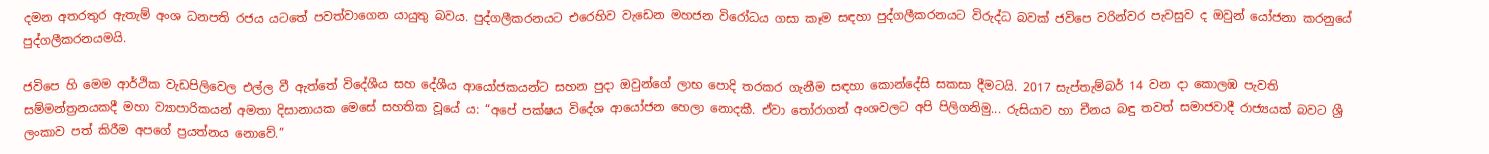දමන අතරතුර ඇතැම් අංශ ධනපති රජය යටතේ පවත්වාගෙන යායුතු බවය. පුද්ගලීකරනයට එරෙහිව වැඩෙන මහජන විරෝධය ගසා කෑම සඳහා පුද්ගලීකරනයට විරුද්ධ බවක් ජවිපෙ වරින්වර පැවසුව ද ඔවුන් යෝජනා කරනුයේ පුද්ගලීකරනයමයි.

ජවිපෙ හි මෙම ආර්ථික වැඩපිලිවෙල එල්ල වී ඇත්තේ විදේශීය සහ දේශීය ආයෝජකයන්ට සහන පුදා ඔවුන්ගේ ලාභ පොදි තරකර ගැනීම සඳහා කොන්දේසි සකසා දීමටයි. 2017 සැප්තැම්බර් 14 වන දා කොලඹ පැවති සම්මන්ත්‍රනයකදී මහා ව්‍යාපාරිකයන් අමතා දිසානායක මෙසේ සහතික වූයේ ය: “අපේ පක්ෂය විදේශ ආයෝජන හෙලා නොදකී. ඒවා තෝරාගත් අංශවලට අපි පිලිගනිමු... රුසියාව හා චීනය බඳු තවත් සමාජවාදී රාජ්‍යයක් බවට ශ්‍රී ලංකාව පත් කිරීම අපගේ ප්‍රයත්නය නොවේ.”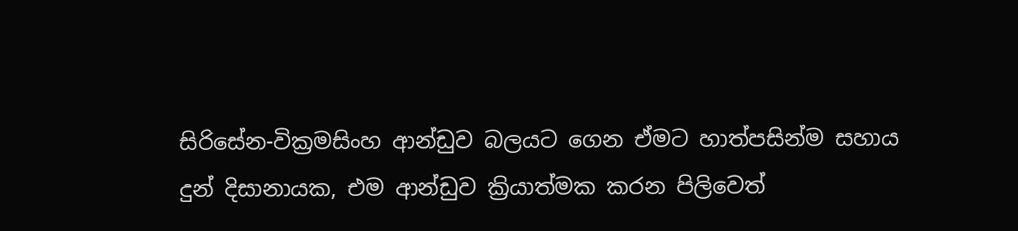සිරිසේන-වික්‍රමසිංහ ආන්ඩුව බලයට ගෙන ඒමට හාත්පසින්ම සහාය දුන් දිසානායක, එම ආන්ඩුව ක්‍රියාත්මක කරන පිලිවෙත්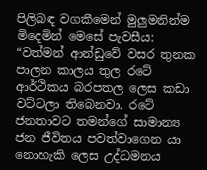පිලිබඳ වගකීමෙන් මුලුමනින්ම මිදෙමින් මෙසේ පැවසීය: “වත්මන් ආන්ඩුවේ වසර තුනක පාලන කාලය තුල රටේ ආර්ථිකය බරපතල ලෙස කඩා වට්ටලා තිබෙනවා. රටේ ජනතාවට තමන්ගේ සාමාන්‍ය ජන ජීවිතය පවත්වාගෙන යා නොහැකි ලෙස උද්ධමනය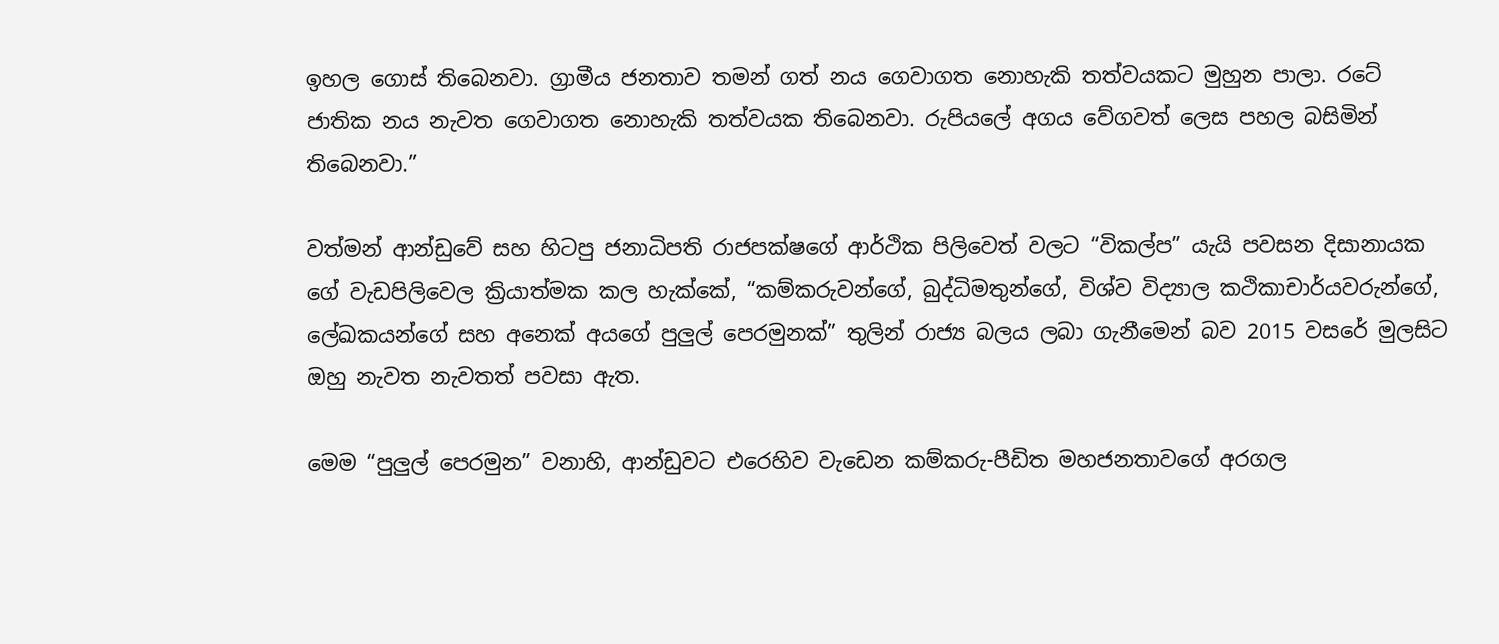ඉහල ගොස් තිබෙනවා. ග්‍රාමීය ජනතාව තමන් ගත් නය ගෙවාගත නොහැකි තත්වයකට මුහුන පාලා. රටේ ජාතික නය නැවත ගෙවාගත නොහැකි තත්වයක තිබෙනවා. රුපියලේ අගය වේගවත් ලෙස පහල බසිමින් තිබෙනවා.”

වත්මන් ආන්ඩුවේ සහ හිටපු ජනාධිපති රාජපක්ෂගේ ආර්ථික පිලිවෙත් වලට “විකල්ප” යැයි පවසන දිසානායක ගේ වැඩපිලිවෙල ක්‍රියාත්මක කල හැක්කේ, “කම්කරුවන්ගේ, බුද්ධිමතුන්ගේ, විශ්ව විද්‍යාල කථිකාචාර්යවරුන්ගේ, ලේඛකයන්ගේ සහ අනෙක් අයගේ පුලුල් පෙරමුනක්” තුලින් රාජ්‍ය බලය ලබා ගැනීමෙන් බව 2015 වසරේ මුලසිට ඔහු නැවත නැවතත් පවසා ඇත.

මෙම “පුලුල් පෙරමුන” වනාහි, ආන්ඩුවට එරෙහිව වැඩෙන කම්කරු-පීඩිත මහජනතාවගේ අරගල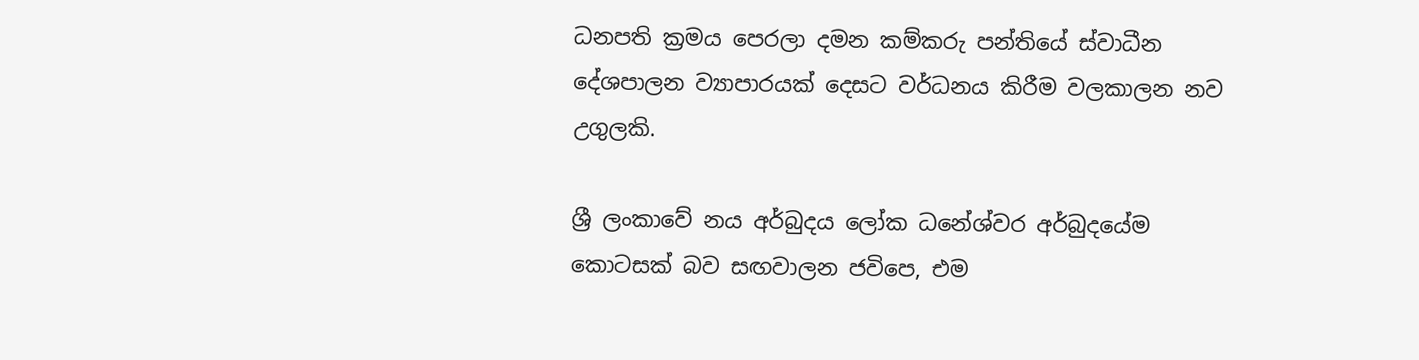ධනපති ක්‍රමය පෙරලා දමන කම්කරු පන්තියේ ස්වාධීන දේශපාලන ව්‍යාපාරයක් දෙසට වර්ධනය කිරීම වලකාලන නව උගුලකි.

ශ්‍රී ලංකාවේ නය අර්බුදය ලෝක ධනේශ්වර අර්බුදයේම කොටසක් බව සඟවාලන ජවිපෙ, එම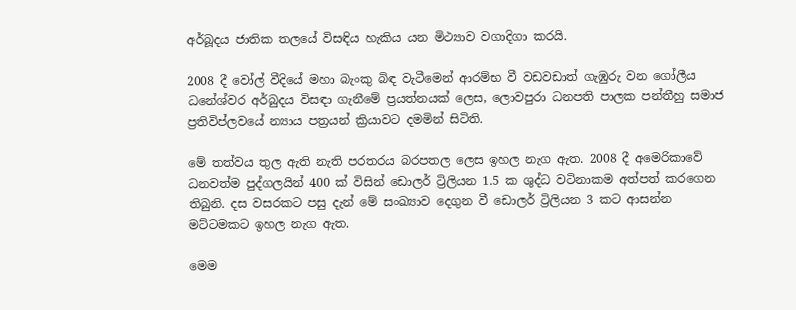අර්බූදය ජාතික තලයේ විසඳිය හැකිය යන මිථ්‍යාව වගාදිගා කරයි.

2008 දී වෝල් වීදියේ මහා බැංකු බිඳ වැටීමෙන් ආරම්භ වී වඩවඩාත් ගැඹුරු වන ගෝලීය ධනේශ්වර අර්බුදය විසඳා ගැනීමේ ප්‍රයත්නයක් ලෙස, ලොවපුරා ධනපති පාලක පන්තීහු සමාජ ප්‍රතිවිප්ලවයේ න්‍යාය පත්‍රයන් ක්‍රියාවට දමමින් සිටිති.

මේ තත්වය තුල ඇති නැති පරතරය බරපතල ලෙස ඉහල නැග ඇත. 2008 දී අමෙරිකාවේ ධනවත්ම පුද්ගලයින් 400 ක් විසින් ඩොලර් ට්‍රිලියන 1.5 ක ශුද්ධ වටිනාකම අත්පත් කරගෙන තිබුනි. දස වසරකට පසු දැන් මේ සංඛ්‍යාව දෙගුන වී ඩොලර් ට්‍රිලියන 3 කට ආසන්න මට්ටමකට ඉහල නැග ඇත.

මෙම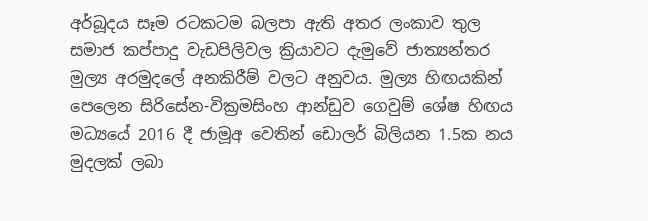අර්බූදය සෑම රටකටම බලපා ඇති අතර ලංකාව තුල සමාජ කප්පාදු වැඩපිලිවල ක්‍රියාවට දැමුවේ ජාත්‍යන්තර මුල්‍ය අරමුදලේ අනකිරීම් වලට අනුවය. මුල්‍ය හිඟයකින් පෙලෙන සිරිසේන-වික්‍රමසිංහ ආන්ඩුව ගෙවුම් ශේෂ හිඟය මධ්‍යයේ 2016 දී ජාමූඅ වෙතින් ඩොලර් බිලියන 1.5ක නය මුදලක් ලබා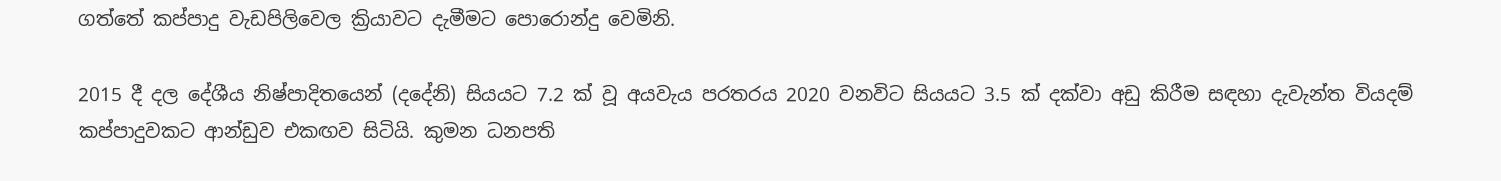ගත්තේ කප්පාදු වැඩපිලිවෙල ක්‍රියාවට දැමීමට පොරොන්දු වෙමිනි.

2015 දී දල දේශීය නිෂ්පාදිතයෙන් (දදේනි) සියයට 7.2 ක් වූ අයවැය පරතරය 2020 වනවිට සියයට 3.5 ක් දක්වා අඩු කිරීම සඳහා දැවැන්ත වියදම් කප්පාදුවකට ආන්ඩුව එකඟව සිටියි. කුමන ධනපති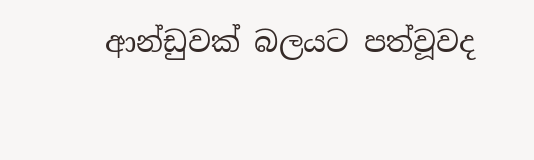ආන්ඩුවක් බලයට පත්වූවද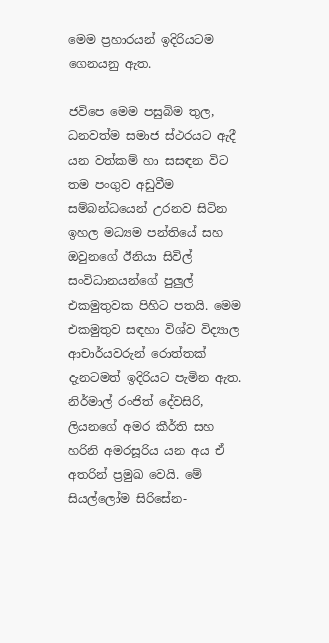මෙම ප්‍රහාරයන් ඉදිරියටම ගෙනයනු ඇත.

ජවිපෙ මෙම පසුබිම තුල, ධනවත්ම සමාජ ස්ථරයට ඇදී යන වත්කම් හා සසඳන විට තම පංගුව අඩුවීම සම්බන්ධයෙන් උරනව සිටින ඉහල මධ්‍යම පන්තියේ සහ ඔවුනගේ ඊනියා සිවිල් සංවිධානයන්ගේ පුලුල් එකමුතුවක පිහිට පතයි. මෙම එකමුතුව සඳහා විශ්ව විද්‍යාල ආචාර්යවරුන් රොත්තක් දැනටමත් ඉදිරියට පැමින ඇත. නිර්මාල් රංජිත් දේවසිරි, ලියනගේ අමර කීර්ති සහ හරිනි අමරසූරිය යන අය ඒ අතරින් ප්‍රමුඛ වෙයි. මේ සියල්ලෝම සිරිසේන-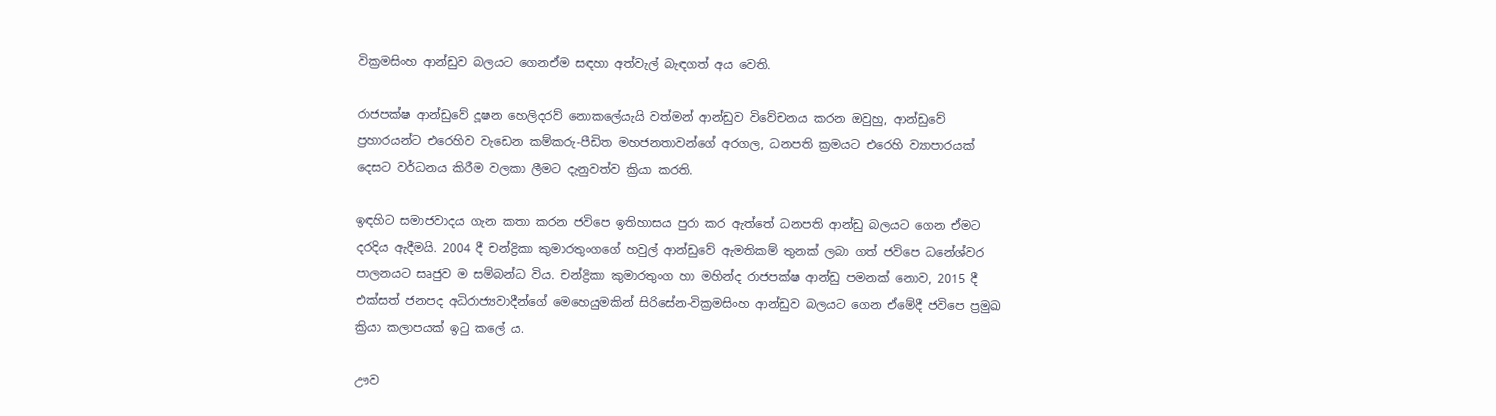වික්‍රමසිංහ ආන්ඩුව බලයට ගෙනඒම සඳහා අත්වැල් බැඳගත් අය වෙති.

රාජපක්ෂ ආන්ඩුවේ දූෂන හෙලිදරව් නොකලේයැයි වත්මන් ආන්ඩුව විවේචනය කරන ඔවුහු, ආන්ඩුවේ ප්‍රහාරයන්ට එරෙහිව වැඩෙන කම්කරු-පීඩිත මහජනතාවන්ගේ අරගල, ධනපති ක්‍රමයට එරෙහි ව්‍යාපාරයක් දෙසට වර්ධනය කිරීම වලකා ලීමට දැනුවත්ව ක්‍රියා කරති.

ඉඳහිට සමාජවාදය ගැන කතා කරන ජවිපෙ ඉතිහාසය පුරා කර ඇත්තේ ධනපති ආන්ඩු බලයට ගෙන ඒමට දරදිය ඇදීමයි. 2004 දී චන්ද්‍රිකා කුමාරතුංගගේ හවුල් ආන්ඩුවේ ඇමතිකම් තුනක් ලබා ගත් ජවිපෙ ධනේශ්වර පාලනයට සෘජුව ම සම්බන්ධ විය. චන්ද්‍රිකා කුමාරතුංග හා මහින්ද රාජපක්ෂ ආන්ඩු පමනක් නොව, 2015 දී එක්සත් ජනපද අධිරාජ්‍යවාදීන්ගේ මෙහෙයුමකින් සිරිසේන-වික්‍රමසිංහ ආන්ඩුව බලයට ගෙන ඒමේදී ජවිපෙ ප්‍රමුඛ ක්‍රියා කලාපයක් ඉටු කලේ ය.

ඌව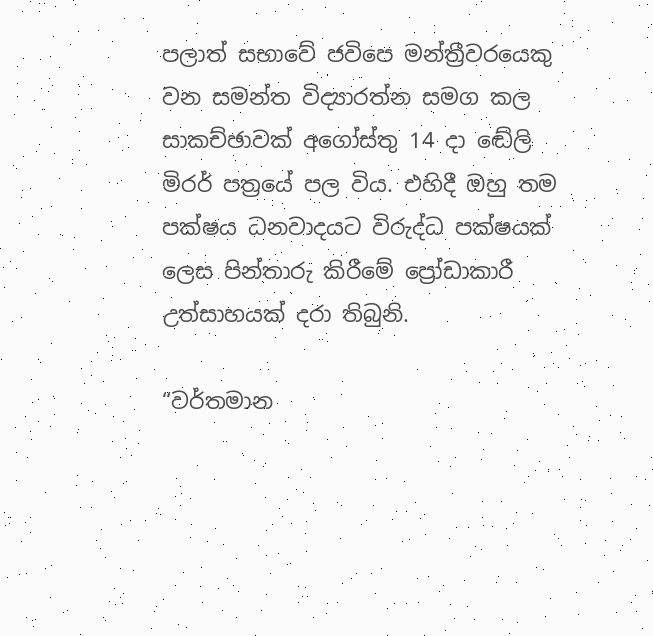පලාත් සභාවේ ජවිපෙ මන්ත්‍රීවරයෙකු වන සමන්ත විද්‍යාරත්න සමග කල සාකච්ඡාවක් අගෝස්තු 14 දා ඬේලි මිරර් පත්‍රයේ පල විය. එහිදී ඔහු තම පක්ෂය ධනවාදයට විරුද්ධ පක්ෂයක් ලෙස පින්තාරු කිරීමේ ප්‍රෝඩාකාරී උත්සාහයක් දරා තිබුනි.

“වර්තමාන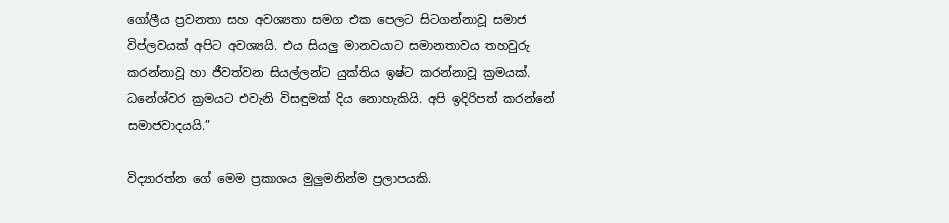ගෝලීය ප්‍රවනතා සහ අවශ්‍යතා සමග එක පෙලට සිටගන්නාවූ සමාජ විප්ලවයක් අපිට අවශ්‍යයි. එය සියලු මානවයාට සමානතාවය තහවුරු කරන්නාවූ හා ජීවත්වන සියල්ලන්ට යුක්තිය ඉෂ්ට කරන්නාවූ ක්‍රමයක්. ධනේශ්වර ක්‍රමයට එවැනි විසඳුමක් දිය නොහැකියි. අපි ඉදිරිපත් කරන්නේ සමාජවාදයයි.”

විද්‍යාරත්න ගේ මෙම ප්‍රකාශය මුලුමනින්ම ප්‍රලාපයකි.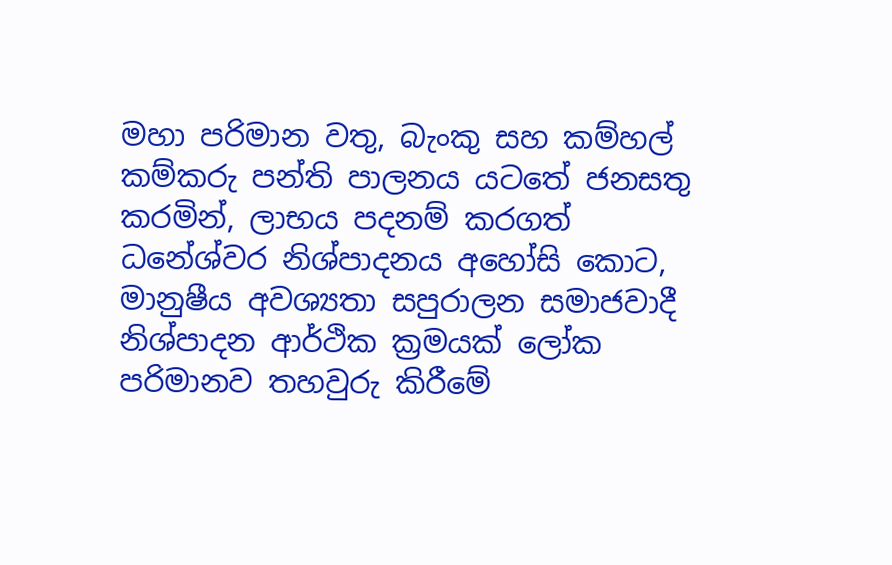මහා පරිමාන වතු, බැංකු සහ කම්හල් කම්කරු පන්ති පාලනය යටතේ ජනසතු කරමින්, ලාභය පදනම් කරගත් ධනේශ්වර නිශ්පාදනය අහෝසි කොට, මානුෂීය අවශ්‍යතා සපුරාලන සමාජවාදී නිශ්පාදන ආර්ථික ක්‍රමයක් ලෝක පරිමානව තහවුරු කිරීමේ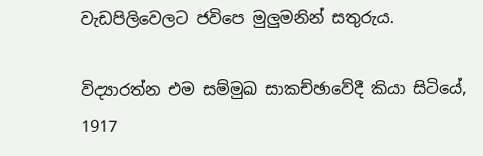වැඩපිලිවෙලට ජවිපෙ මුලුමනින් සතුරුය.

විද්‍යාරත්න එම සම්මුඛ සාකච්ඡාවේදී කියා සිටියේ, 1917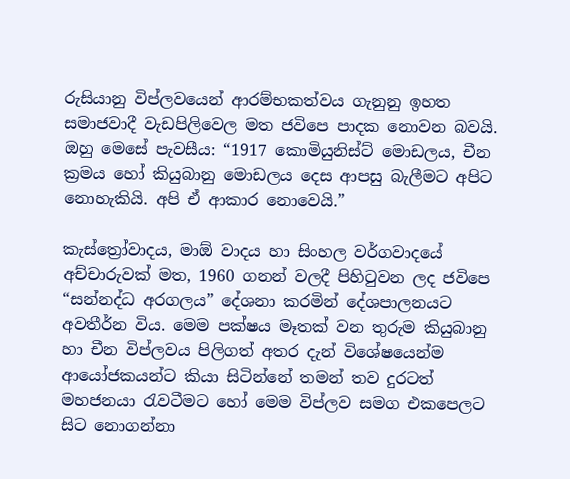රුසියානු විප්ලවයෙන් ආරම්භකත්වය ගැනුනු ඉහත සමාජවාදී වැඩපිලිවෙල මත ජවිපෙ පාදක නොවන බවයි. ඔහු මෙසේ පැවසීය: “1917 කොමියුනිස්ට් මොඩලය, චීන ක්‍රමය හෝ කියුබානු මොඩලය දෙස ආපසු බැලීමට අපිට නොහැකියි. අපි ඒ ආකාර නොවෙයි.”

කැස්ත්‍රෝවාදය, මාඕ වාදය හා සිංහල වර්ගවාදයේ අච්චාරුවක් මත, 1960 ගනන් වලදී පිහිටුවන ලද ජවිපෙ “සන්නද්ධ අරගලය” දේශනා කරමින් දේශපාලනයට අවතීර්න විය. මෙම පක්ෂය මෑතක් වන තුරුම කියුබානු හා චීන විප්ලවය පිලිගත් අතර දැන් විශේෂයෙන්ම ආයෝජකයන්ට කියා සිටින්නේ තමන් තව දුරටත් මහජනයා රැවටීමට හෝ මෙම විප්ලව සමග එකපෙලට සිට නොගන්නා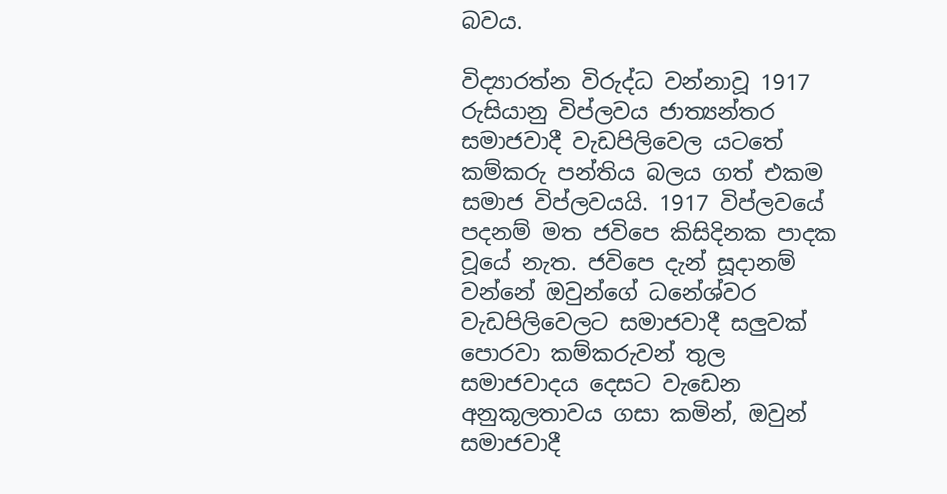බවය.

විද්‍යාරත්න විරුද්ධ වන්නාවූ 1917 රුසියානු විප්ලවය ජාත්‍යන්තර සමාජවාදී වැඩපිලිවෙල යටතේ කම්කරු පන්තිය බලය ගත් එකම සමාජ විප්ලවයයි. 1917 විප්ලවයේ පදනම් මත ජවිපෙ කිසිදිනක පාදක වූයේ නැත. ජවිපෙ දැන් සූදානම් වන්නේ ඔවුන්ගේ ධනේශ්වර වැඩපිලිවෙලට සමාජවාදී සලුවක් පොරවා කම්කරුවන් තුල සමාජවාදය දෙසට වැඩෙන අනුකූලතාවය ගසා කමින්, ඔවුන් සමාජවාදී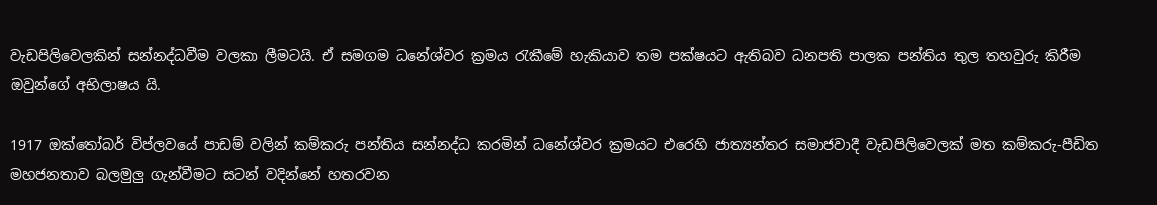වැඩපිලිවෙලකින් සන්නද්ධවීම වලකා ලීමටයි. ඒ සමගම ධනේශ්වර ක්‍රමය රැකීමේ හැකියාව තම පක්ෂයට ඇතිබව ධනපති පාලක පන්තිය තුල තහවුරු කිරීම ඔවුන්ගේ අභිලාෂය යි.

1917 ඔක්තෝබර් විප්ලවයේ පාඩම් වලින් කම්කරු පන්තිය සන්නද්ධ කරමින් ධනේශ්වර ක්‍රමයට එරෙහි ජාත්‍යන්තර සමාජවාදී වැඩපිලිවෙලක් මත කම්කරු-පීඩිත මහජනතාව බලමුලු ගැන්වීමට සටන් වදින්නේ හතරවන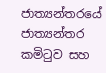ජාත්‍යන්තරයේ ජාත්‍යන්තර කමිටුව සහ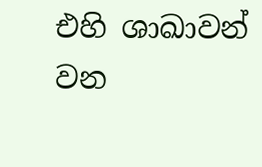එහි ශාඛාවන් වන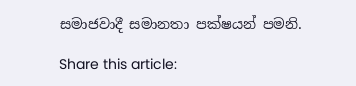සමාජවාදී සමානතා පක්ෂයන් පමනි.

Share this article: